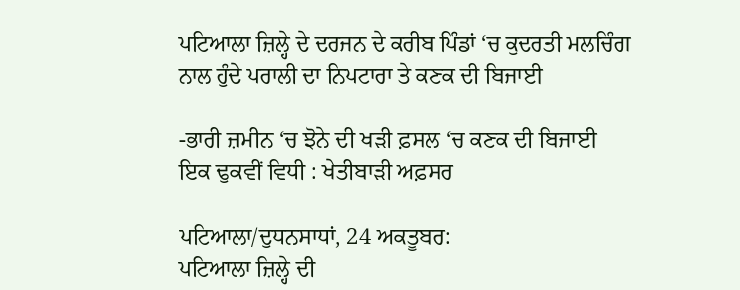ਪਟਿਆਲਾ ਜ਼ਿਲ੍ਹੇ ਦੇ ਦਰਜਨ ਦੇ ਕਰੀਬ ਪਿੰਡਾਂ ‘ਚ ਕੁਦਰਤੀ ਮਲਚਿੰਗ ਨਾਲ ਹੁੰਦੇ ਪਰਾਲੀ ਦਾ ਨਿਪਟਾਰਾ ਤੇ ਕਣਕ ਦੀ ਬਿਜਾਈ

-ਭਾਰੀ ਜ਼ਮੀਨ ‘ਚ ਝੋਨੇ ਦੀ ਖੜੀ ਫ਼ਸਲ ‘ਚ ਕਣਕ ਦੀ ਬਿਜਾਈ ਇਕ ਢੁਕਵੀਂ ਵਿਧੀ : ਖੇਤੀਬਾੜੀ ਅਫ਼ਸਰ

ਪਟਿਆਲਾ/ਦੁਧਨਸਾਧਾਂ, 24 ਅਕਤੂਬਰ:
ਪਟਿਆਲਾ ਜ਼ਿਲ੍ਹੇ ਦੀ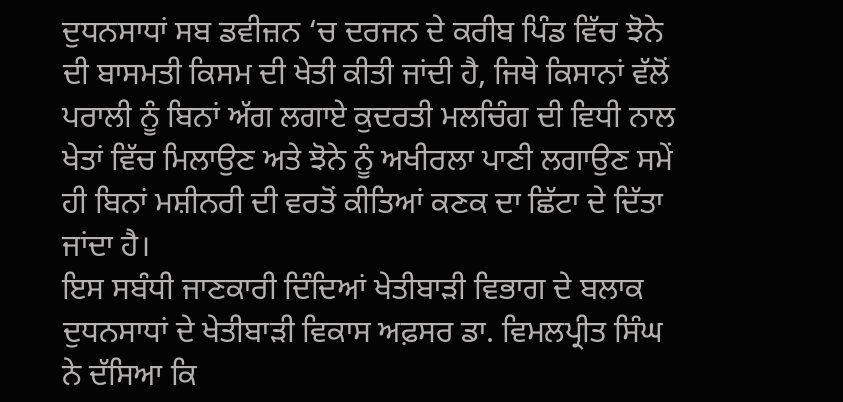ਦੁਧਨਸਾਧਾਂ ਸਬ ਡਵੀਜ਼ਨ ‘ਚ ਦਰਜਨ ਦੇ ਕਰੀਬ ਪਿੰਡ ਵਿੱਚ ਝੋਨੇ ਦੀ ਬਾਸਮਤੀ ਕਿਸਮ ਦੀ ਖੇਤੀ ਕੀਤੀ ਜਾਂਦੀ ਹੈ, ਜਿਥੇ ਕਿਸਾਨਾਂ ਵੱਲੋਂ ਪਰਾਲੀ ਨੂੰ ਬਿਨਾਂ ਅੱਗ ਲਗਾਏ ਕੁਦਰਤੀ ਮਲਚਿੰਗ ਦੀ ਵਿਧੀ ਨਾਲ ਖੇਤਾਂ ਵਿੱਚ ਮਿਲਾਉਣ ਅਤੇ ਝੋਨੇ ਨੂੰ ਅਖੀਰਲਾ ਪਾਣੀ ਲਗਾਉਣ ਸਮੇਂ ਹੀ ਬਿਨਾਂ ਮਸ਼ੀਨਰੀ ਦੀ ਵਰਤੋਂ ਕੀਤਿਆਂ ਕਣਕ ਦਾ ਛਿੱਟਾ ਦੇ ਦਿੱਤਾ ਜਾਂਦਾ ਹੈ।
ਇਸ ਸਬੰਧੀ ਜਾਣਕਾਰੀ ਦਿੰਦਿਆਂ ਖੇਤੀਬਾੜੀ ਵਿਭਾਗ ਦੇ ਬਲਾਕ ਦੁਧਨਸਾਧਾਂ ਦੇ ਖੇਤੀਬਾੜੀ ਵਿਕਾਸ ਅਫ਼ਸਰ ਡਾ. ਵਿਮਲਪ੍ਰੀਤ ਸਿੰਘ ਨੇ ਦੱਸਿਆ ਕਿ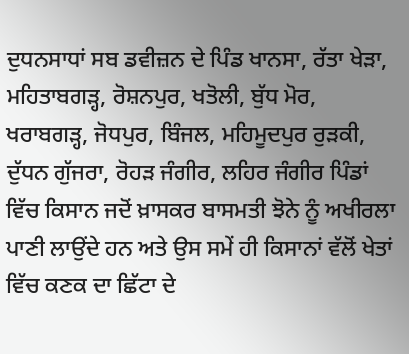ਦੁਧਨਸਾਧਾਂ ਸਬ ਡਵੀਜ਼ਨ ਦੇ ਪਿੰਡ ਖਾਨਸਾ, ਰੱਤਾ ਖੇੜਾ, ਮਹਿਤਾਬਗੜ੍ਹ, ਰੋਸ਼ਨਪੁਰ, ਖਤੋਲੀ, ਬੁੱਧ ਮੋਰ, ਖਰਾਬਗੜ੍ਹ, ਜੋਧਪੁਰ, ਬਿੰਜਲ, ਮਹਿਮੂਦਪੁਰ ਰੁੜਕੀ, ਦੁੱਧਨ ਗੁੱਜਰਾ, ਰੋਹੜ ਜੰਗੀਰ, ਲਹਿਰ ਜੰਗੀਰ ਪਿੰਡਾਂ ਵਿੱਚ ਕਿਸਾਨ ਜਦੋਂ ਖ਼ਾਸਕਰ ਬਾਸਮਤੀ ਝੋਨੇ ਨੂੰ ਅਖੀਰਲਾ ਪਾਣੀ ਲਾਉਂਦੇ ਹਨ ਅਤੇ ਉਸ ਸਮੇਂ ਹੀ ਕਿਸਾਨਾਂ ਵੱਲੋਂ ਖੇਤਾਂ ਵਿੱਚ ਕਣਕ ਦਾ ਛਿੱਟਾ ਦੇ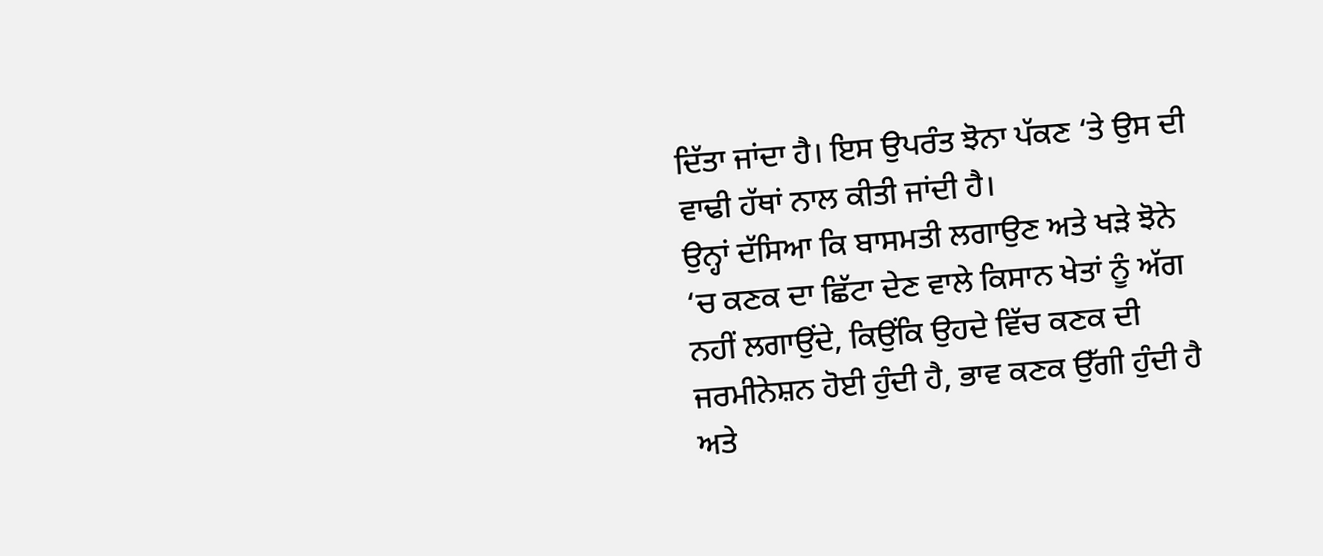ਦਿੱਤਾ ਜਾਂਦਾ ਹੈ। ਇਸ ਉਪਰੰਤ ਝੋਨਾ ਪੱਕਣ ‘ਤੇ ਉਸ ਦੀ ਵਾਢੀ ਹੱਥਾਂ ਨਾਲ ਕੀਤੀ ਜਾਂਦੀ ਹੈ।
ਉਨ੍ਹਾਂ ਦੱਸਿਆ ਕਿ ਬਾਸਮਤੀ ਲਗਾਉਣ ਅਤੇ ਖੜੇ ਝੋਨੇ ‘ਚ ਕਣਕ ਦਾ ਛਿੱਟਾ ਦੇਣ ਵਾਲੇ ਕਿਸਾਨ ਖੇਤਾਂ ਨੂੰ ਅੱਗ ਨਹੀਂ ਲਗਾਉਂਦੇ, ਕਿਉਂਕਿ ਉਹਦੇ ਵਿੱਚ ਕਣਕ ਦੀ ਜਰਮੀਨੇਸ਼ਨ ਹੋਈ ਹੁੰਦੀ ਹੈ, ਭਾਵ ਕਣਕ ਉੱਗੀ ਹੁੰਦੀ ਹੈ ਅਤੇ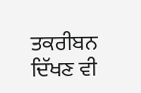ਤਕਰੀਬਨ ਦਿੱਖਣ ਵੀ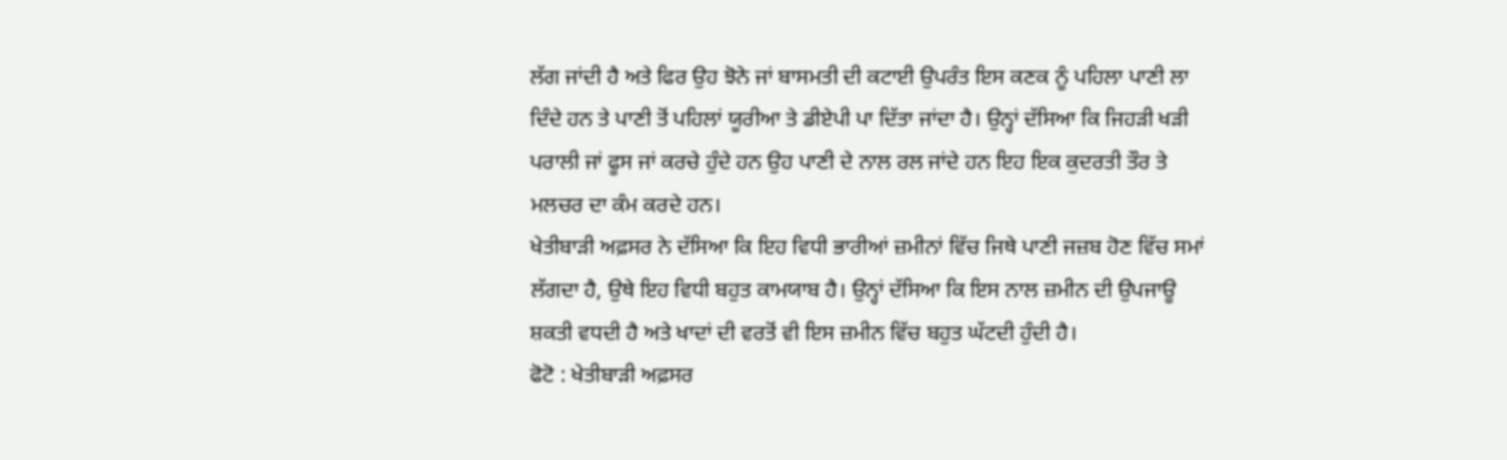ਲੱਗ ਜਾਂਦੀ ਹੈ ਅਤੇ ਫਿਰ ਉਹ ਝੋਨੇ ਜਾਂ ਬਾਸਮਤੀ ਦੀ ਕਟਾਈ ਉਪਰੰਤ ਇਸ ਕਣਕ ਨੂੰ ਪਹਿਲਾ ਪਾਣੀ ਲਾ ਦਿੰਦੇ ਹਨ ਤੇ ਪਾਣੀ ਤੋਂ ਪਹਿਲਾਂ ਯੂਰੀਆ ਤੇ ਡੀਏਪੀ ਪਾ ਦਿੱਤਾ ਜਾਂਦਾ ਹੈ। ਉਨ੍ਹਾਂ ਦੱਸਿਆ ਕਿ ਜਿਹੜੀ ਖੜੀ ਪਰਾਲੀ ਜਾਂ ਫੂਸ ਜਾਂ ਕਰਚੇ ਹੁੰਦੇ ਹਨ ਉਹ ਪਾਣੀ ਦੇ ਨਾਲ ਰਲ ਜਾਂਦੇ ਹਨ ਇਹ ਇਕ ਕੁਦਰਤੀ ਤੌਰ ਤੇ ਮਲਚਰ ਦਾ ਕੰਮ ਕਰਦੇ ਹਨ।
ਖੇਤੀਬਾੜੀ ਅਫ਼ਸਰ ਨੇ ਦੱਸਿਆ ਕਿ ਇਹ ਵਿਧੀ ਭਾਰੀਆਂ ਜ਼ਮੀਨਾਂ ਵਿੱਚ ਜਿਥੇ ਪਾਣੀ ਜਜ਼ਬ ਹੋਣ ਵਿੱਚ ਸਮਾਂ ਲੱਗਦਾ ਹੈ, ਉਥੇ ਇਹ ਵਿਧੀ ਬਹੁਤ ਕਾਮਯਾਬ ਹੈ। ਉਨ੍ਹਾਂ ਦੱਸਿਆ ਕਿ ਇਸ ਨਾਲ ਜ਼ਮੀਨ ਦੀ ਉਪਜਾਊ ਸ਼ਕਤੀ ਵਧਦੀ ਹੈ ਅਤੇ ਖਾਦਾਂ ਦੀ ਵਰਤੋਂ ਵੀ ਇਸ ਜ਼ਮੀਨ ਵਿੱਚ ਬਹੁਤ ਘੱਟਦੀ ਹੁੰਦੀ ਹੈ।
ਫੋਟੋ : ਖੇਤੀਬਾੜੀ ਅਫ਼ਸਰ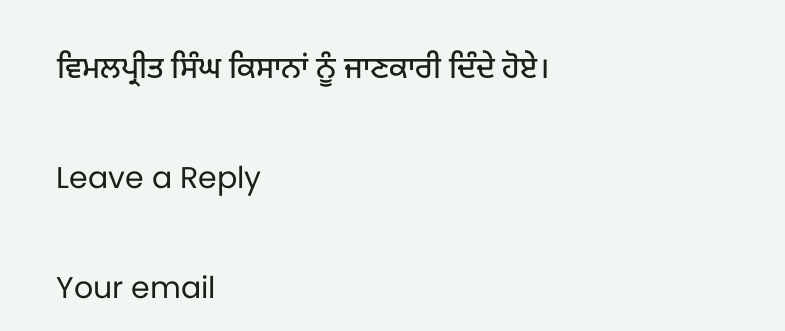ਵਿਮਲਪ੍ਰੀਤ ਸਿੰਘ ਕਿਸਾਨਾਂ ਨੂੰ ਜਾਣਕਾਰੀ ਦਿੰਦੇ ਹੋਏ।

Leave a Reply

Your email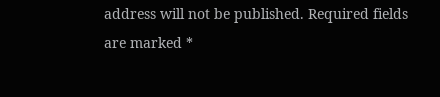address will not be published. Required fields are marked *